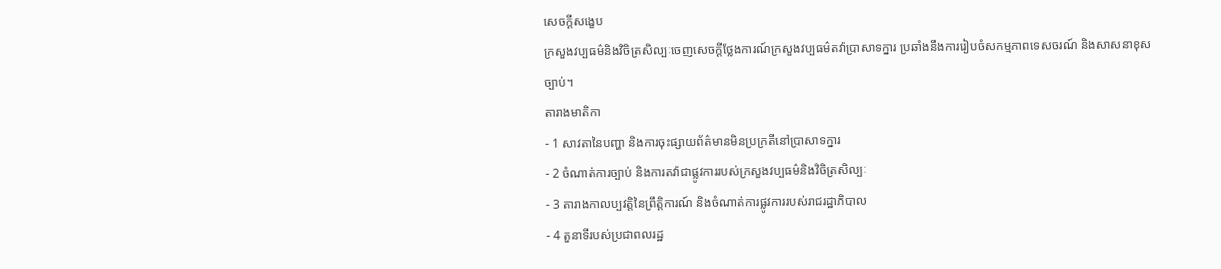សេចក្តីសង្ខេប
ក្រសួងវប្បធម៌និងវិចិត្រសិល្បៈចេញសេចក្តីថ្លែងការណ៍ក្រសួងវប្បធម៌តវ៉ាប្រាសាទក្នារ ប្រឆាំងនឹងការរៀបចំសកម្មភាពទេសចរណ៍ និងសាសនាខុសច្បាប់។
តារាងមាតិកា
- 1 សាវតានៃបញ្ហា និងការចុះផ្សាយព័ត៌មានមិនប្រក្រតីនៅប្រាសាទក្នារ
- 2 ចំណាត់ការច្បាប់ និងការតវ៉ាជាផ្លូវការរបស់ក្រសួងវប្បធម៌និងវិចិត្រសិល្បៈ
- 3 តារាងកាលប្បវត្តិនៃព្រឹត្តិការណ៍ និងចំណាត់ការផ្លូវការរបស់រាជរដ្ឋាភិបាល
- 4 តួនាទីរបស់ប្រជាពលរដ្ឋ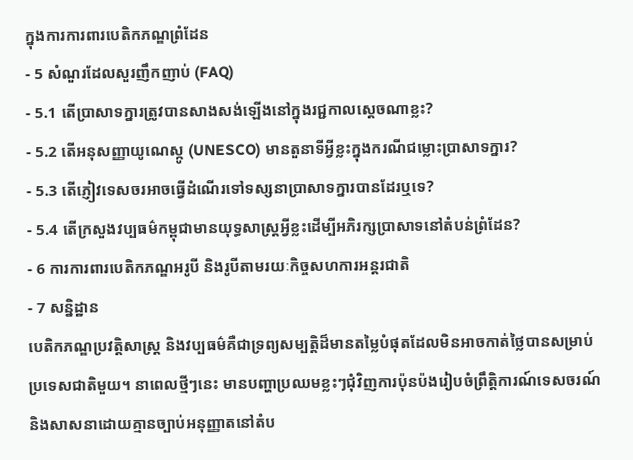ក្នុងការការពារបេតិកភណ្ឌព្រំដែន
- 5 សំណួរដែលសួរញឹកញាប់ (FAQ)
- 5.1 តើប្រាសាទក្នារត្រូវបានសាងសង់ឡើងនៅក្នុងរជ្ជកាលស្តេចណាខ្លះ?
- 5.2 តើអនុសញ្ញាយូណេស្កូ (UNESCO) មានតួនាទីអ្វីខ្លះក្នុងករណីជម្លោះប្រាសាទក្នារ?
- 5.3 តើភ្ញៀវទេសចរអាចធ្វើដំណើរទៅទស្សនាប្រាសាទក្នារបានដែរឬទេ?
- 5.4 តើក្រសួងវប្បធម៌កម្ពុជាមានយុទ្ធសាស្ត្រអ្វីខ្លះដើម្បីអភិរក្សប្រាសាទនៅតំបន់ព្រំដែន?
- 6 ការការពារបេតិកភណ្ឌអរូបី និងរូបីតាមរយៈកិច្ចសហការអន្តរជាតិ
- 7 សន្និដ្ឋាន
បេតិកភណ្ឌប្រវត្តិសាស្ត្រ និងវប្បធម៌គឺជាទ្រព្យសម្បត្តិដ៏មានតម្លៃបំផុតដែលមិនអាចកាត់ថ្លៃបានសម្រាប់ប្រទេសជាតិមួយ។ នាពេលថ្មីៗនេះ មានបញ្ហាប្រឈមខ្លះៗជុំវិញការប៉ុនប៉ងរៀបចំព្រឹត្តិការណ៍ទេសចរណ៍ និងសាសនាដោយគ្មានច្បាប់អនុញ្ញាតនៅតំប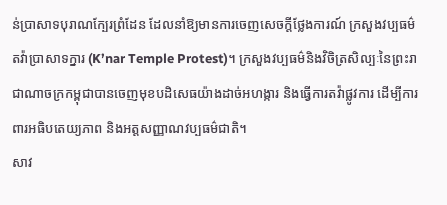ន់ប្រាសាទបុរាណក្បែរព្រំដែន ដែលនាំឱ្យមានការចេញសេចក្តីថ្លែងការណ៍ ក្រសួងវប្បធម៌តវ៉ាប្រាសាទក្នារ (K’nar Temple Protest)។ ក្រសួងវប្បធម៌និងវិចិត្រសិល្បៈនៃព្រះរាជាណាចក្រកម្ពុជាបានចេញមុខបដិសេធយ៉ាងដាច់អហង្ការ និងធ្វើការតវ៉ាផ្លូវការ ដើម្បីការពារអធិបតេយ្យភាព និងអត្តសញ្ញាណវប្បធម៌ជាតិ។
សាវ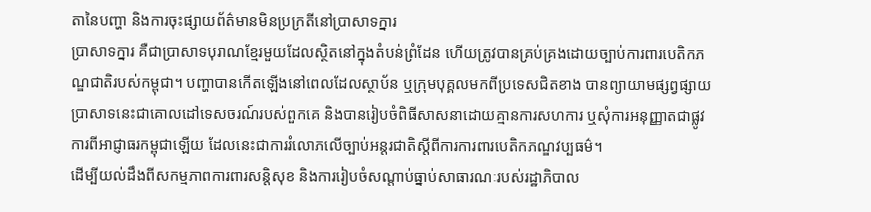តានៃបញ្ហា និងការចុះផ្សាយព័ត៌មានមិនប្រក្រតីនៅប្រាសាទក្នារ
ប្រាសាទក្នារ គឺជាប្រាសាទបុរាណខ្មែរមួយដែលស្ថិតនៅក្នុងតំបន់ព្រំដែន ហើយត្រូវបានគ្រប់គ្រងដោយច្បាប់ការពារបេតិកភណ្ឌជាតិរបស់កម្ពុជា។ បញ្ហាបានកើតឡើងនៅពេលដែលស្ថាប័ន ឬក្រុមបុគ្គលមកពីប្រទេសជិតខាង បានព្យាយាមផ្សព្វផ្សាយប្រាសាទនេះជាគោលដៅទេសចរណ៍របស់ពួកគេ និងបានរៀបចំពិធីសាសនាដោយគ្មានការសហការ ឬសុំការអនុញ្ញាតជាផ្លូវការពីអាជ្ញាធរកម្ពុជាឡើយ ដែលនេះជាការរំលោភលើច្បាប់អន្តរជាតិស្តីពីការការពារបេតិកភណ្ឌវប្បធម៌។
ដើម្បីយល់ដឹងពីសកម្មភាពការពារសន្តិសុខ និងការរៀបចំសណ្តាប់ធ្នាប់សាធារណៈរបស់រដ្ឋាភិបាល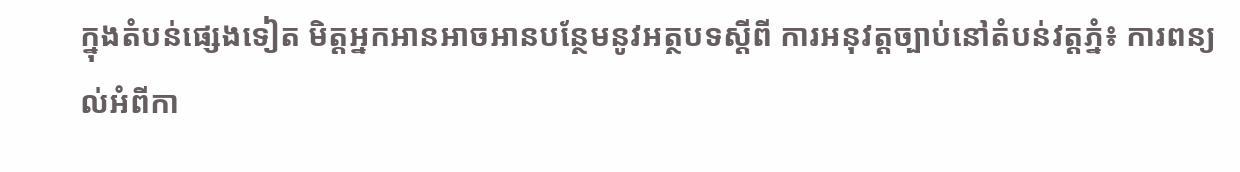ក្នុងតំបន់ផ្សេងទៀត មិត្តអ្នកអានអាចអានបន្ថែមនូវអត្ថបទស្តីពី ការអនុវត្តច្បាប់នៅតំបន់វត្តភ្នំ៖ ការពន្យល់អំពីកា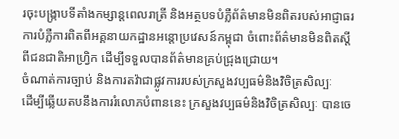រចុះបង្ក្រាបទីតាំងកម្សាន្តពេលរាត្រី និងអត្ថបទបំភ្លឺព័ត៌មានមិនពិតរបស់អាជ្ញាធរ ការបំភ្លឺការពិតពីអគ្គនាយកដ្ឋានអន្តោប្រវេសន៍កម្ពុជា ចំពោះព័ត៌មានមិនពិតស្តីពីជនជាតិអាហ្វ្រិក ដើម្បីទទួលបានព័ត៌មានគ្រប់ជ្រុងជ្រោយ។
ចំណាត់ការច្បាប់ និងការតវ៉ាជាផ្លូវការរបស់ក្រសួងវប្បធម៌និងវិចិត្រសិល្បៈ
ដើម្បីឆ្លើយតបនឹងការរំលោភបំពាននេះ ក្រសួងវប្បធម៌និងវិចិត្រសិល្បៈ បានចេ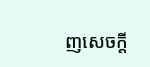ញសេចក្តី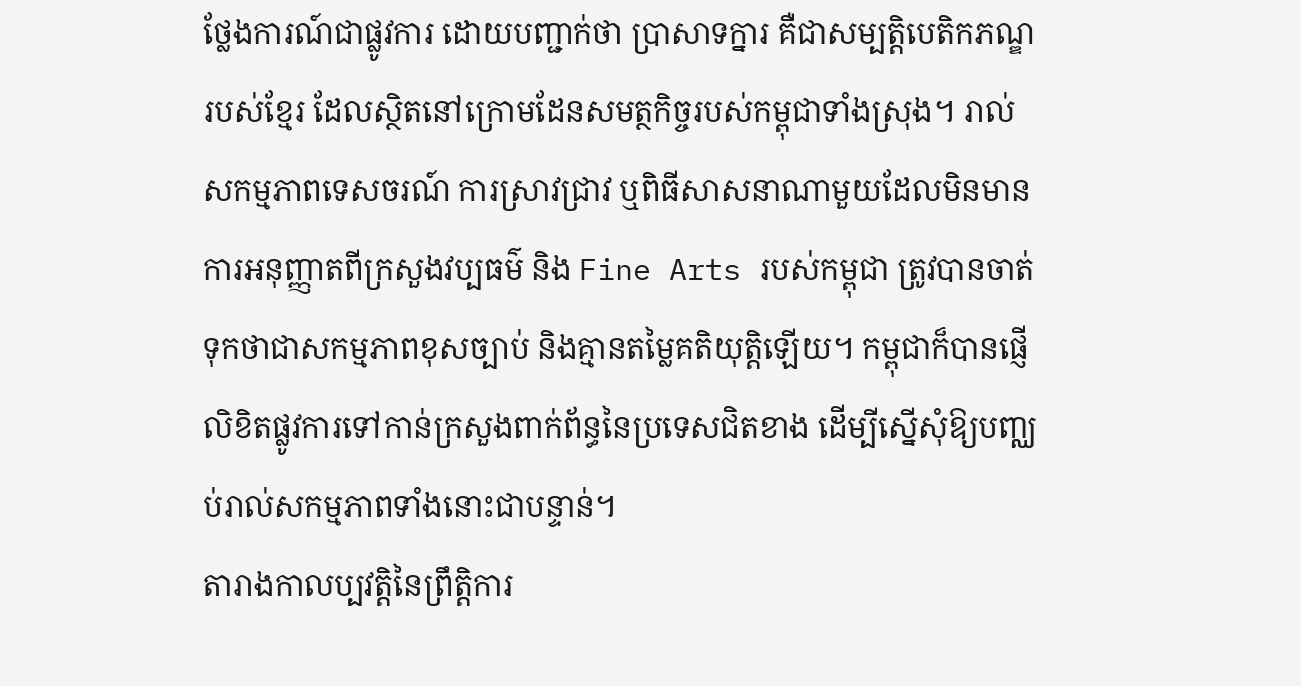ថ្លែងការណ៍ជាផ្លូវការ ដោយបញ្ជាក់ថា ប្រាសាទក្នារ គឺជាសម្បត្តិបេតិកភណ្ឌរបស់ខ្មែរ ដែលស្ថិតនៅក្រោមដែនសមត្ថកិច្ចរបស់កម្ពុជាទាំងស្រុង។ រាល់សកម្មភាពទេសចរណ៍ ការស្រាវជ្រាវ ឬពិធីសាសនាណាមួយដែលមិនមានការអនុញ្ញាតពីក្រសួងវប្បធម៌ និង Fine Arts របស់កម្ពុជា ត្រូវបានចាត់ទុកថាជាសកម្មភាពខុសច្បាប់ និងគ្មានតម្លៃគតិយុត្តិឡើយ។ កម្ពុជាក៏បានផ្ញើលិខិតផ្លូវការទៅកាន់ក្រសួងពាក់ព័ន្ធនៃប្រទេសជិតខាង ដើម្បីស្នើសុំឱ្យបញ្ឈប់រាល់សកម្មភាពទាំងនោះជាបន្ទាន់។
តារាងកាលប្បវត្តិនៃព្រឹត្តិការ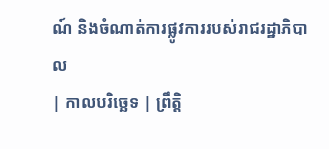ណ៍ និងចំណាត់ការផ្លូវការរបស់រាជរដ្ឋាភិបាល
| កាលបរិច្ឆេទ | ព្រឹត្តិ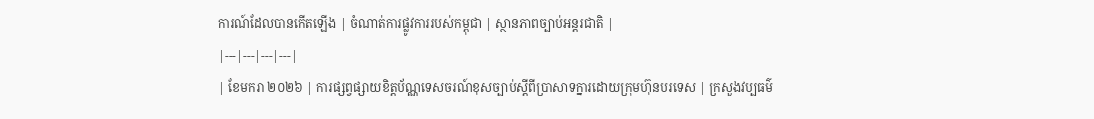ការណ៍ដែលបានកើតឡើង | ចំណាត់ការផ្លូវការរបស់កម្ពុជា | ស្ថានភាពច្បាប់អន្តរជាតិ |
|---|---|---|---|
| ខែមករា ២០២៦ | ការផ្សព្វផ្សាយខិត្តប័ណ្ណទេសចរណ៍ខុសច្បាប់ស្តីពីប្រាសាទក្នារដោយក្រុមហ៊ុនបរទេស | ក្រសួងវប្បធម៌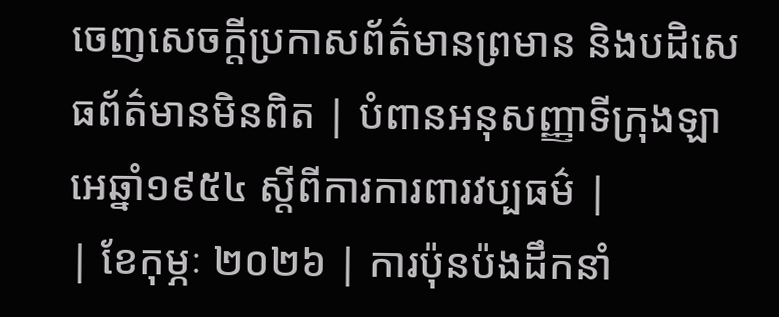ចេញសេចក្តីប្រកាសព័ត៌មានព្រមាន និងបដិសេធព័ត៌មានមិនពិត | បំពានអនុសញ្ញាទីក្រុងឡាអេឆ្នាំ១៩៥៤ ស្តីពីការការពារវប្បធម៌ |
| ខែកុម្ភៈ ២០២៦ | ការប៉ុនប៉ងដឹកនាំ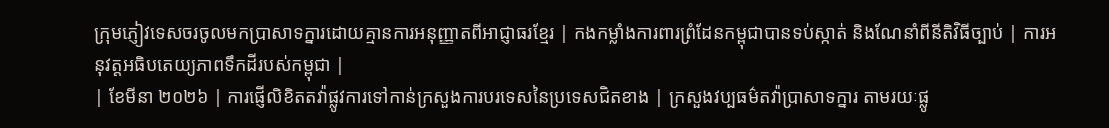ក្រុមភ្ញៀវទេសចរចូលមកប្រាសាទក្នារដោយគ្មានការអនុញ្ញាតពីអាជ្ញាធរខ្មែរ | កងកម្លាំងការពារព្រំដែនកម្ពុជាបានទប់ស្កាត់ និងណែនាំពីនីតិវិធីច្បាប់ | ការអនុវត្តអធិបតេយ្យភាពទឹកដីរបស់កម្ពុជា |
| ខែមីនា ២០២៦ | ការផ្ញើលិខិតតវ៉ាផ្លូវការទៅកាន់ក្រសួងការបរទេសនៃប្រទេសជិតខាង | ក្រសួងវប្បធម៌តវ៉ាប្រាសាទក្នារ តាមរយៈផ្លូ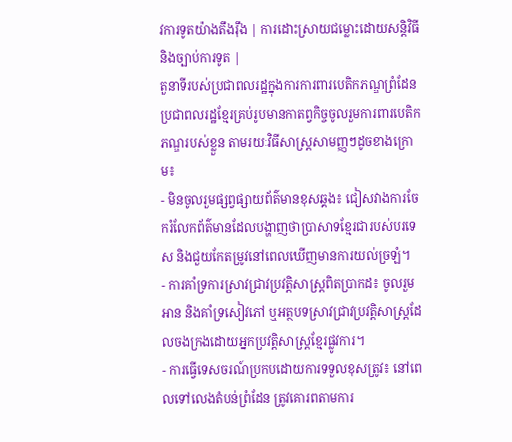វការទូតយ៉ាងតឹងរ៉ឹង | ការដោះស្រាយជម្លោះដោយសន្តិវិធី និងច្បាប់ការទូត |
តួនាទីរបស់ប្រជាពលរដ្ឋក្នុងការការពារបេតិកភណ្ឌព្រំដែន
ប្រជាពលរដ្ឋខ្មែរគ្រប់រូបមានកាតព្វកិច្ចចូលរួមការពារបេតិកភណ្ឌរបស់ខ្លួន តាមរយៈវិធីសាស្ត្រសាមញ្ញៗដូចខាងក្រោម៖
- មិនចូលរួមផ្សព្វផ្សាយព័ត៌មានខុសឆ្គង៖ ជៀសវាងការចែករំលែកព័ត៌មានដែលបង្ហាញថាប្រាសាទខ្មែរជារបស់បរទេស និងជួយកែតម្រូវនៅពេលឃើញមានការយល់ច្រឡំ។
- ការគាំទ្រការស្រាវជ្រាវប្រវត្តិសាស្ត្រពិតប្រាកដ៖ ចូលរួមអាន និងគាំទ្រសៀវភៅ ឬអត្ថបទស្រាវជ្រាវប្រវត្តិសាស្ត្រដែលចងក្រងដោយអ្នកប្រវត្តិសាស្ត្រខ្មែរផ្លូវការ។
- ការធ្វើទេសចរណ៍ប្រកបដោយការទទួលខុសត្រូវ៖ នៅពេលទៅលេងតំបន់ព្រំដែន ត្រូវគោរពតាមការ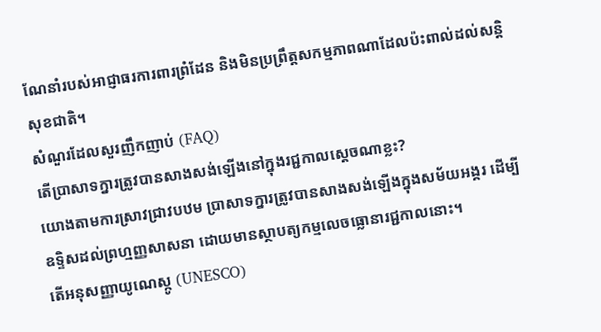ណែនាំរបស់អាជ្ញាធរការពារព្រំដែន និងមិនប្រព្រឹត្តសកម្មភាពណាដែលប៉ះពាល់ដល់សន្តិសុខជាតិ។
សំណួរដែលសួរញឹកញាប់ (FAQ)
តើប្រាសាទក្នារត្រូវបានសាងសង់ឡើងនៅក្នុងរជ្ជកាលស្តេចណាខ្លះ?
យោងតាមការស្រាវជ្រាវបឋម ប្រាសាទក្នារត្រូវបានសាងសង់ឡើងក្នុងសម័យអង្គរ ដើម្បីឧទ្ទិសដល់ព្រហ្មញ្ញសាសនា ដោយមានស្ថាបត្យកម្មលេចធ្លោនារជ្ជកាលនោះ។
តើអនុសញ្ញាយូណេស្កូ (UNESCO)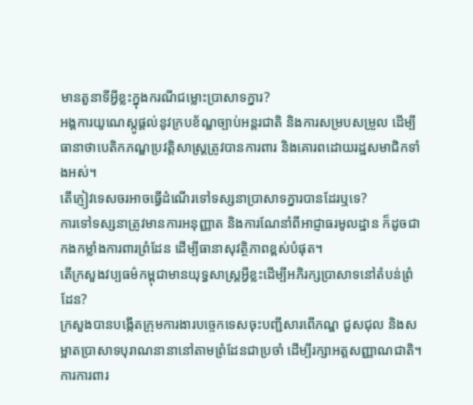មានតួនាទីអ្វីខ្លះក្នុងករណីជម្លោះប្រាសាទក្នារ?
អង្គការយូណេស្កូផ្តល់នូវក្របខ័ណ្ឌច្បាប់អន្តរជាតិ និងការសម្របសម្រួល ដើម្បីធានាថាបេតិកភណ្ឌប្រវត្តិសាស្ត្រត្រូវបានការពារ និងគោរពដោយរដ្ឋសមាជិកទាំងអស់។
តើភ្ញៀវទេសចរអាចធ្វើដំណើរទៅទស្សនាប្រាសាទក្នារបានដែរឬទេ?
ការទៅទស្សនាត្រូវមានការអនុញ្ញាត និងការណែនាំពីអាជ្ញាធរមូលដ្ឋាន ក៏ដូចជាកងកម្លាំងការពារព្រំដែន ដើម្បីធានាសុវត្ថិភាពខ្ពស់បំផុត។
តើក្រសួងវប្បធម៌កម្ពុជាមានយុទ្ធសាស្ត្រអ្វីខ្លះដើម្បីអភិរក្សប្រាសាទនៅតំបន់ព្រំដែន?
ក្រសួងបានបង្កើតក្រុមការងារបច្ចេកទេសចុះបញ្ជីសារពើភណ្ឌ ជួសជុល និងសម្អាតប្រាសាទបុរាណនានានៅតាមព្រំដែនជាប្រចាំ ដើម្បីរក្សាអត្តសញ្ញាណជាតិ។
ការការពារ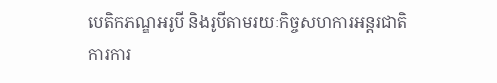បេតិកភណ្ឌអរូបី និងរូបីតាមរយៈកិច្ចសហការអន្តរជាតិ
ការការ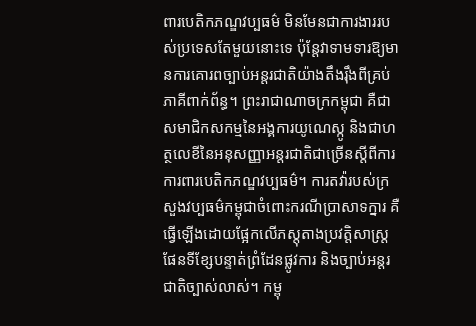ពារបេតិកភណ្ឌវប្បធម៌ មិនមែនជាការងាររបស់ប្រទេសតែមួយនោះទេ ប៉ុន្តែវាទាមទារឱ្យមានការគោរពច្បាប់អន្តរជាតិយ៉ាងតឹងរ៉ឹងពីគ្រប់ភាគីពាក់ព័ន្ធ។ ព្រះរាជាណាចក្រកម្ពុជា គឺជាសមាជិកសកម្មនៃអង្គការយូណេស្កូ និងជាហត្ថលេខីនៃអនុសញ្ញាអន្តរជាតិជាច្រើនស្តីពីការការពារបេតិកភណ្ឌវប្បធម៌។ ការតវ៉ារបស់ក្រសួងវប្បធម៌កម្ពុជាចំពោះករណីប្រាសាទក្នារ គឺធ្វើឡើងដោយផ្អែកលើភស្តុតាងប្រវត្តិសាស្ត្រ ផែនទីខ្សែបន្ទាត់ព្រំដែនផ្លូវការ និងច្បាប់អន្តរជាតិច្បាស់លាស់។ កម្ពុ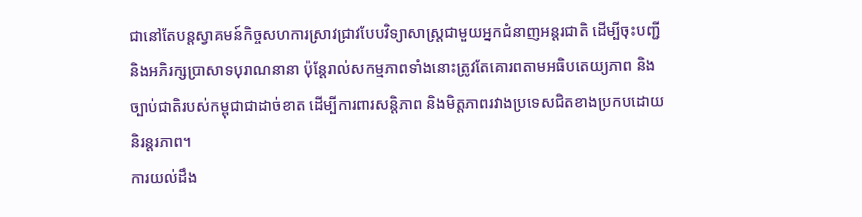ជានៅតែបន្តស្វាគមន៍កិច្ចសហការស្រាវជ្រាវបែបវិទ្យាសាស្ត្រជាមួយអ្នកជំនាញអន្តរជាតិ ដើម្បីចុះបញ្ជី និងអភិរក្សប្រាសាទបុរាណនានា ប៉ុន្តែរាល់សកម្មភាពទាំងនោះត្រូវតែគោរពតាមអធិបតេយ្យភាព និងច្បាប់ជាតិរបស់កម្ពុជាជាដាច់ខាត ដើម្បីការពារសន្តិភាព និងមិត្តភាពរវាងប្រទេសជិតខាងប្រកបដោយនិរន្តរភាព។
ការយល់ដឹង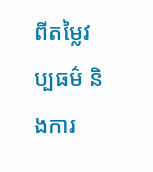ពីតម្លៃវប្បធម៌ និងការ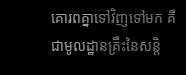គោរពគ្នាទៅវិញទៅមក គឺជាមូលដ្ឋានគ្រឹះនៃសន្តិ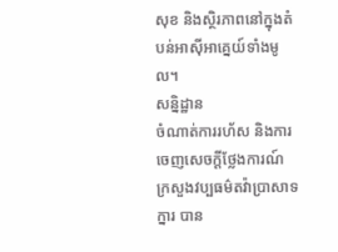សុខ និងស្ថិរភាពនៅក្នុងតំបន់អាស៊ីអាគ្នេយ៍ទាំងមូល។
សន្និដ្ឋាន
ចំណាត់ការរហ័ស និងការចេញសេចក្តីថ្លែងការណ៍ ក្រសួងវប្បធម៌តវ៉ាប្រាសាទក្នារ បាន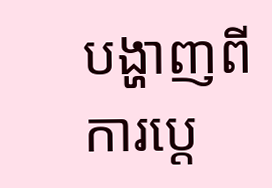បង្ហាញពីការប្តេ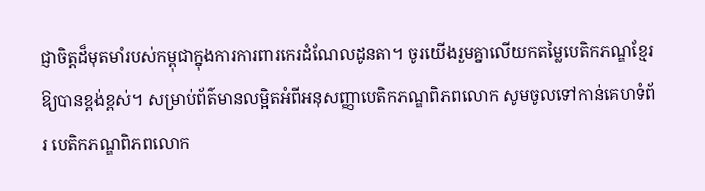ជ្ញាចិត្តដ៏មុតមាំរបស់កម្ពុជាក្នុងការការពារកេរដំណែលដូនតា។ ចូរយើងរួមគ្នាលើយកតម្លៃបេតិកភណ្ឌខ្មែរឱ្យបានខ្ពង់ខ្ពស់។ សម្រាប់ព័ត៌មានលម្អិតអំពីអនុសញ្ញាបេតិកភណ្ឌពិភពលោក សូមចូលទៅកាន់គេហទំព័រ បេតិកភណ្ឌពិភពលោក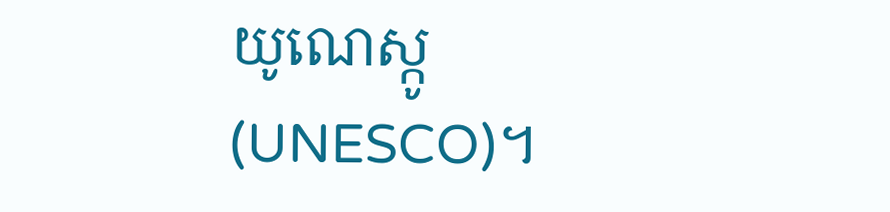យូណេស្កូ (UNESCO)។